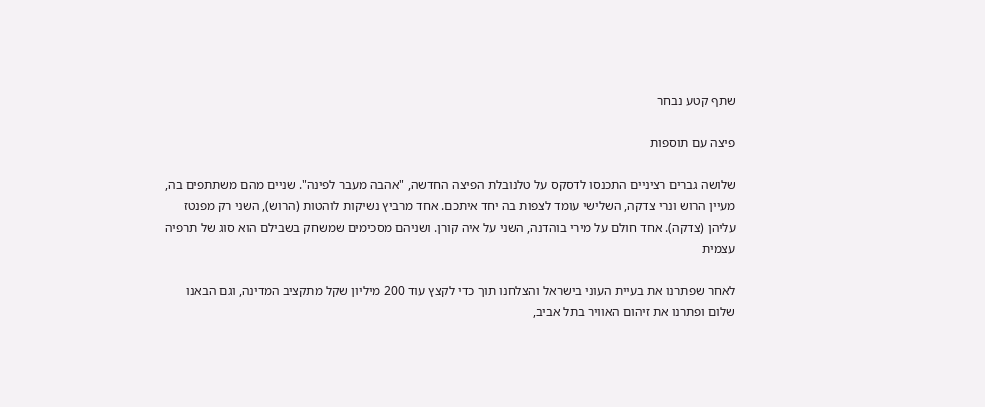שתף קטע נבחר

פיצה עם תוספות

שלושה גברים רציניים התכנסו לדסקס על טלנובלת הפיצה החדשה, "אהבה מעבר לפינה". שניים מהם משתתפים בה, מעיין הרוש ונרי צדקה, השלישי עומד לצפות בה יחד איתכם. אחד מרביץ נשיקות לוהטות (הרוש), השני רק מפנטז עליהן (צדקה). אחד חולם על מירי בוהדנה, השני על איה קורן. ושניהם מסכימים שמשחק בשבילם הוא סוג של תרפיה עצמית

לאחר שפתרנו את בעיית העוני בישראל והצלחנו תוך כדי לקצץ עוד 200 מיליון שקל מתקציב המדינה, וגם הבאנו שלום ופתרנו את זיהום האוויר בתל אביב,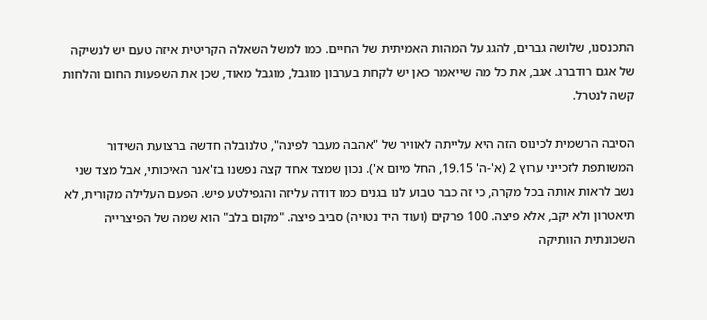התכנסנו, שלושה גברים, להגג על המהות האמיתית של החיים. כמו למשל השאלה הקריטית איזה טעם יש לנשיקה של אגם רודברג. אגב, את כל מה שייאמר כאן יש לקחת בערבון מוגבל, מוגבל מאוד, שכן את השפעות החום והלחות קשה לנטרל.

הסיבה הרשמית לכינוס הזה היא עלייתה לאוויר של "אהבה מעבר לפינה", טלנובלה חדשה ברצועת השידור המשותפת לזכייני ערוץ 2 (א'-ה' 19.15, החל מיום א'). נכון שמצד אחד קצה נפשנו בז'אנר האיכותי, אבל מצד שני נשב לראות אותה בכל מקרה, כי זה כבר טבוע לנו בגנים כמו דודה עליזה והגפילטע פיש. הפעם העלילה מקורית, לא תיאטרון ולא יקב, אלא פיצה. 100 פרקים (ועוד היד נטויה) סביב פיצה. "מקום בלב" הוא שמה של הפיצרייה השכונתית הוותיקה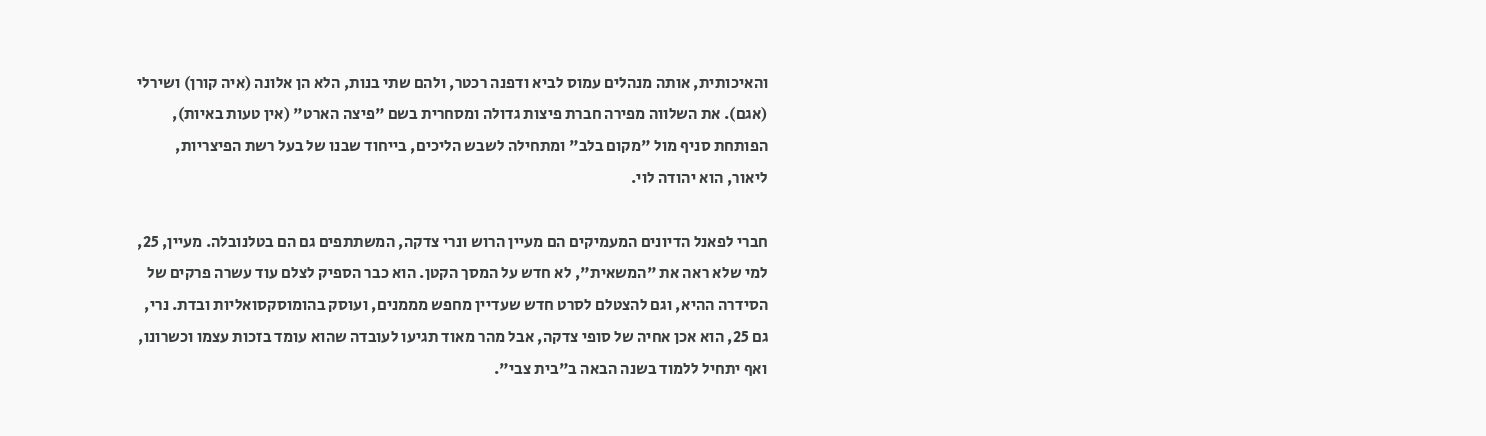והאיכותית, אותה מנהלים עמוס לביא ודפנה רכטר, ולהם שתי בנות, הלא הן אלונה (איה קורן) ושירלי (אגם). את השלווה מפירה חברת פיצות גדולה ומסחרית בשם "פיצה הארט" (אין טעות באיות), הפותחת סניף מול "מקום בלב" ומתחילה לשבש הליכים, בייחוד שבנו של בעל רשת הפיצריות, ליאור, הוא יהודה לוי.

חברי לפאנל הדיונים המעמיקים הם מעיין הרוש ונרי צדקה, המשתתפים גם הם בטלנובלה. מעיין, 25, למי שלא ראה את "המשאית", לא חדש על המסך הקטן. הוא כבר הספיק לצלם עוד עשרה פרקים של הסידרה ההיא, וגם להצטלם לסרט חדש שעדיין מחפש מממנים, ועוסק בהומוסקסואליות ובדת. נרי, גם 25, הוא אכן אחיה של סופי צדקה, אבל מהר מאוד תגיעו לעובדה שהוא עומד בזכות עצמו וכשרונו, ואף יתחיל ללמוד בשנה הבאה ב"בית צבי".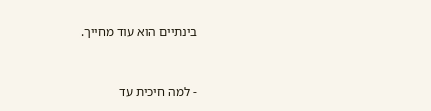בינתיים הוא עוד מחייך.



- למה חיכית עד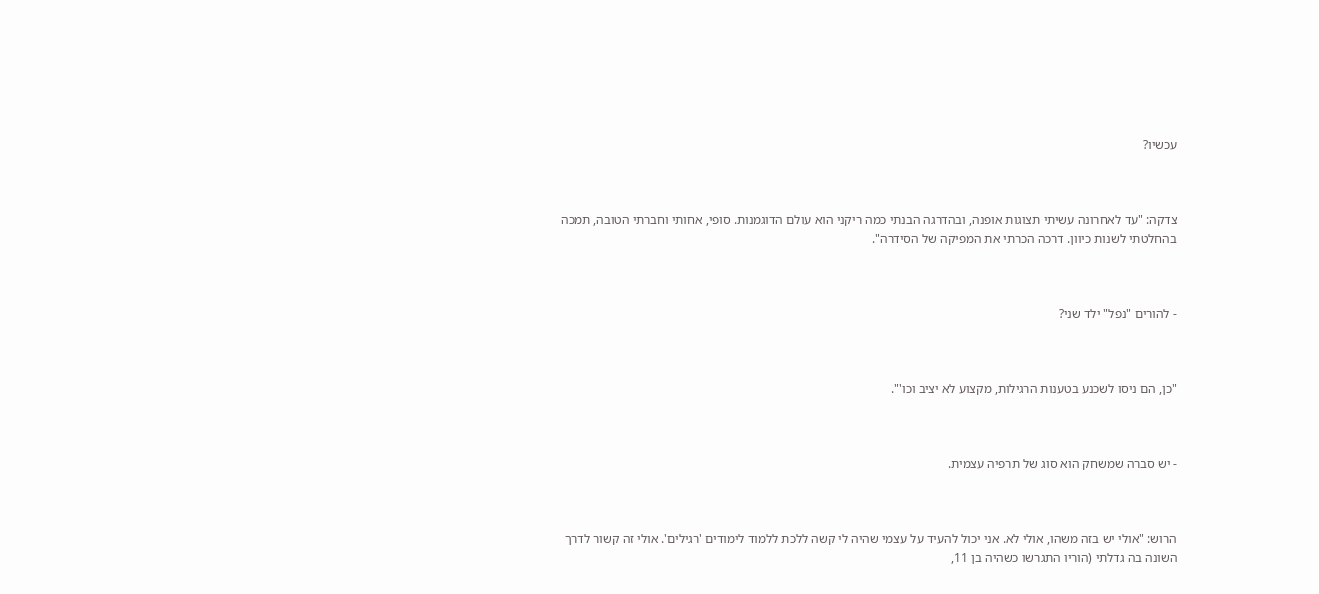עכשיו?



צדקה: "עד לאחרונה עשיתי תצוגות אופנה, ובהדרגה הבנתי כמה ריקני הוא עולם הדוגמנות. סופי, אחותי וחברתי הטובה, תמכה בהחלטתי לשנות כיוון. דרכה הכרתי את המפיקה של הסידרה".



- להורים "נפל" ילד שני?



"כן, הם ניסו לשכנע בטענות הרגילות, מקצוע לא יציב וכו'".



- יש סברה שמשחק הוא סוג של תרפיה עצמית.



הרוש: "אולי יש בזה משהו, אולי לא. אני יכול להעיד על עצמי שהיה לי קשה ללכת ללמוד לימודים 'רגילים'. אולי זה קשור לדרך השונה בה גדלתי (הוריו התגרשו כשהיה בן 11,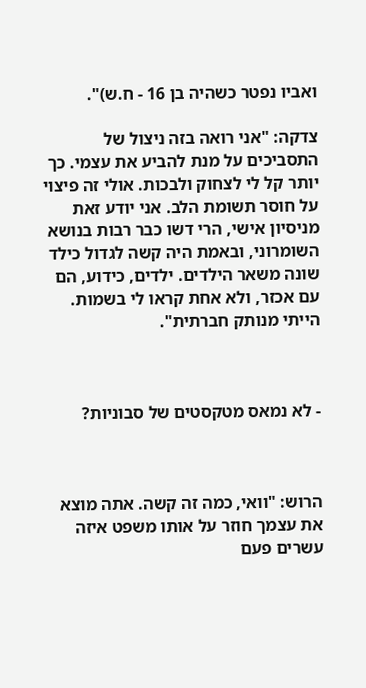ואביו נפטר כשהיה בן 16 - ח.ש)".

צדקה: "אני רואה בזה ניצול של התסביכים על מנת להביע את עצמי. כך יותר קל לי לצחוק ולבכות. אולי זה פיצוי על חוסר תשומת הלב. אני יודע זאת מניסיון אישי, הרי דשו כבר רבות בנושא השומרוני, ובאמת היה קשה לגדול כילד שונה משאר הילדים. ילדים, כידוע, הם עם אכזר, ולא אחת קראו לי בשמות. הייתי מנותק חברתית".



- לא נמאס מטקסטים של סבוניות?



הרוש: "וואי, כמה זה קשה. אתה מוצא את עצמך חוזר על אותו משפט איזה עשרים פעם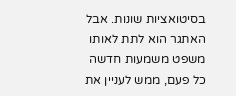בסיטואציות שונות. אבל האתגר הוא לתת לאותו משפט משמעות חדשה כל פעם, ממש לעניין את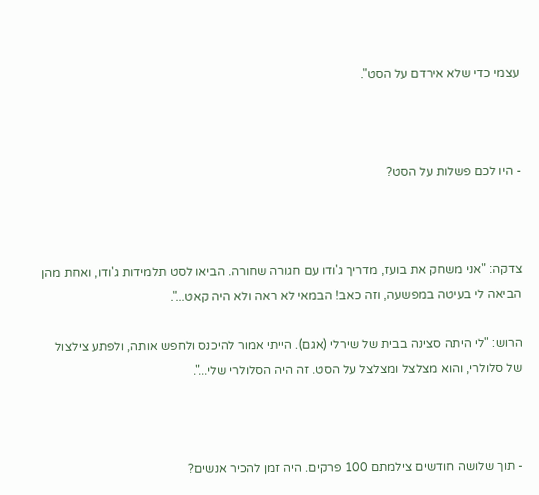עצמי כדי שלא אירדם על הסט".



- היו לכם פשלות על הסט?



צדקה: "אני משחק את בועז, מדריך ג'ודו עם חגורה שחורה. הביאו לסט תלמידות ג'ודו, ואחת מהן הביאה לי בעיטה במפשעה, וזה כאב! הבמאי לא ראה ולא היה קאט...".

הרוש: "לי היתה סצינה בבית של שירלי (אגם). הייתי אמור להיכנס ולחפש אותה, ולפתע צילצול של סלולרי, והוא מצלצל ומצלצל על הסט. זה היה הסלולרי שלי...".



- תוך שלושה חודשים צילמתם 100 פרקים. היה זמן להכיר אנשים?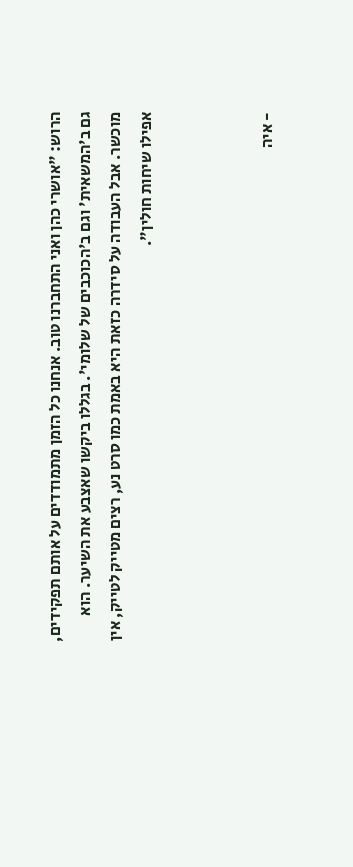הרוש: "אושרי כהן ואני התחברנו טוב. אנחנו כל הזמן מתמודדים על אותם תפקידים, גם ב'המשאית' וגם ב'הכוכבים של שלומי'. בגללו ביקשו שאצבע את השיער. הוא מוכשר. אבל העבודה על סידרה כזאת היא באמת כמו סרט נע, רצים מטייק לטייק, אין אפילו שיחות חולין".



- איה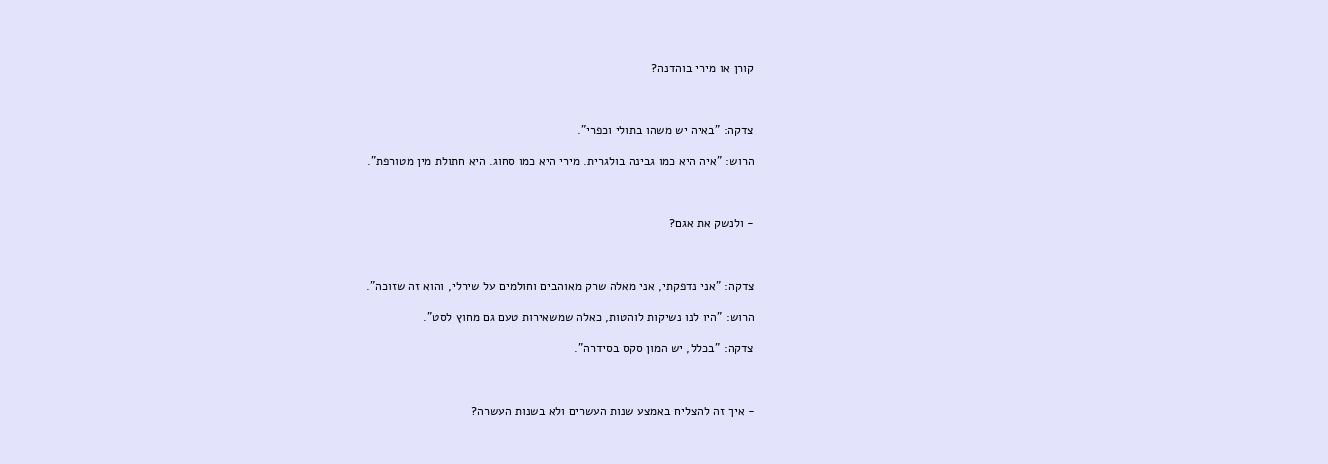קורן או מירי בוהדנה?



צדקה: "באיה יש משהו בתולי וכפרי".

הרוש: "איה היא כמו גבינה בולגרית. מירי היא כמו סחוג. היא חתולת מין מטורפת".



- ולנשק את אגם?



צדקה: "אני נדפקתי, אני מאלה שרק מאוהבים וחולמים על שירלי, והוא זה שזוכה".

הרוש: "היו לנו נשיקות לוהטות, כאלה שמשאירות טעם גם מחוץ לסט".

צדקה: "בכלל, יש המון סקס בסידרה".



- איך זה להצליח באמצע שנות העשרים ולא בשנות העשרה?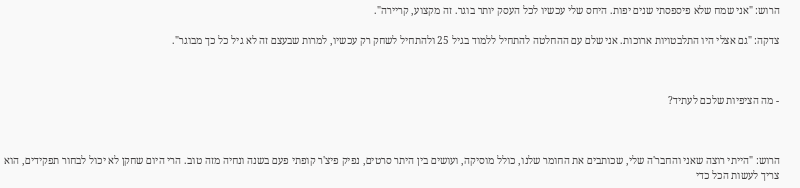הרוש: "אני שמח שלא פיספסתי שנים יפות. היחס שלי עכשיו לכל העסק יותר בוגר. זה מקצוע, קריירה".

צדקה: "גם אצלי היו התלבטויות ארוכות. אני שלם עם ההחלטה להתחיל ללמוד בגיל 25 ולהתחיל לשחק רק עכשיו, למרות שבעצם זה לא גיל כל כך מבוגר".



- מה הציפיות שלכם לעתיד?



הרוש: "הייתי רוצה שאני והחבר'ה שלי, שכותבים את החומר שלנו, כולל מוסיקה, ועושים בין היתר סרטים, נפיק פיצ'ר קופתי פעם בשנה ונחיה מזה טוב. הרי היום שחקן לא יכול לבחור תפקידים, הוא צריך לעשות הכל כדי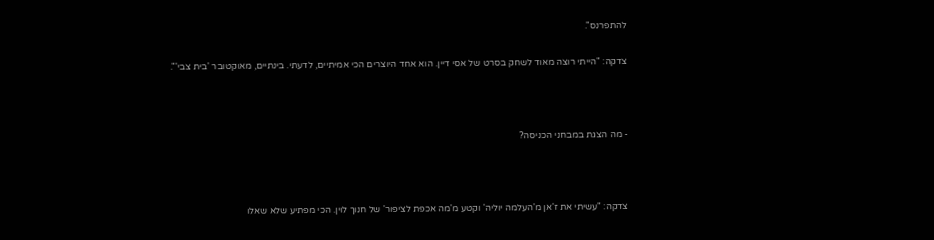להתפרנס".

צדקה: "הייתי רוצה מאוד לשחק בסרט של אסי דיין. הוא אחד היוצרים הכי אמיתיים, לדעתי. בינתיים, מאוקטובר 'בית צבי'".



- מה הצגת במבחני הכניסה?



צדקה: "עשיתי את ז'אן מ'העלמה יוליה' וקטע מ'מה אכפת לציפור' של חנוך לוין. הכי מפתיע שלא שאלו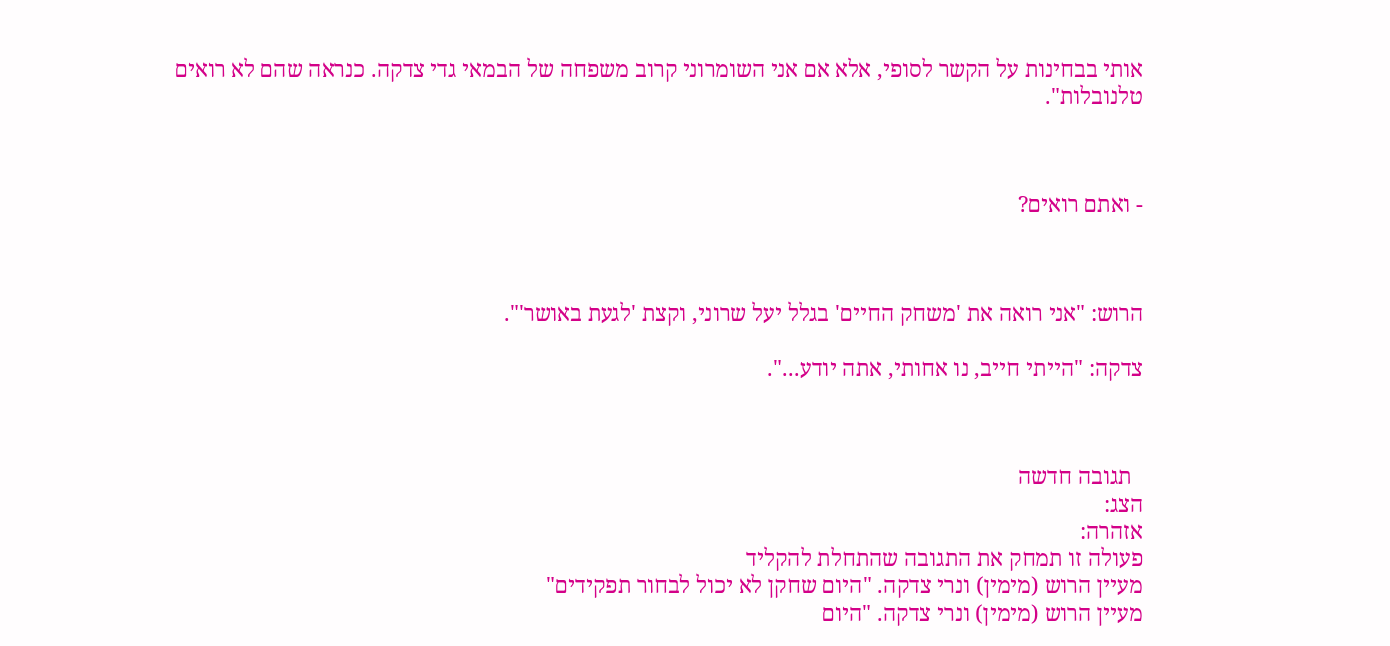אותי בבחינות על הקשר לסופי, אלא אם אני השומרוני קרוב משפחה של הבמאי גדי צדקה. כנראה שהם לא רואים טלנובלות".



- ואתם רואים?



הרוש: "אני רואה את 'משחק החיים' בגלל יעל שרוני, וקצת 'לגעת באושר'".

צדקה: "הייתי חייב, נו אחותי, אתה יודע...".



  תגובה חדשה
הצג:
אזהרה:
פעולה זו תמחק את התגובה שהתחלת להקליד
מעיין הרוש (מימין) ונרי צדקה. "היום שחקן לא יכול לבחור תפקידים"
מעיין הרוש (מימין) ונרי צדקה. "היום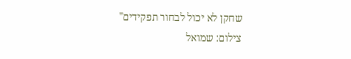שחקן לא יכול לבחור תפקידים"
צילום: שמואל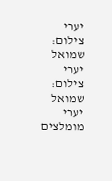יערי
צילום: שמואל יערי
צילום: שמואל יערי
מומלצים